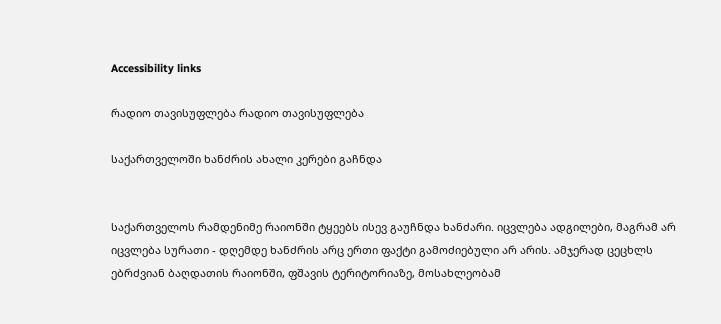Accessibility links

რადიო თავისუფლება რადიო თავისუფლება

საქართველოში ხანძრის ახალი კერები გაჩნდა


საქართველოს რამდენიმე რაიონში ტყეებს ისევ გაუჩნდა ხანძარი. იცვლება ადგილები, მაგრამ არ იცვლება სურათი - დღემდე ხანძრის არც ერთი ფაქტი გამოძიებული არ არის. ამჯერად ცეცხლს ებრძვიან ბაღდათის რაიონში, ფშავის ტერიტორიაზე, მოსახლეობამ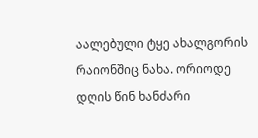აალებული ტყე ახალგორის რაიონშიც ნახა. ორიოდე დღის წინ ხანძარი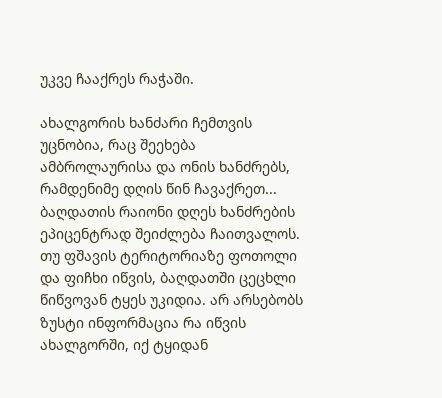უკვე ჩააქრეს რაჭაში.

ახალგორის ხანძარი ჩემთვის უცნობია, რაც შეეხება ამბროლაურისა და ონის ხანძრებს, რამდენიმე დღის წინ ჩავაქრეთ...
ბაღდათის რაიონი დღეს ხანძრების ეპიცენტრად შეიძლება ჩაითვალოს. თუ ფშავის ტერიტორიაზე ფოთოლი და ფიჩხი იწვის, ბაღდათში ცეცხლი წიწვოვან ტყეს უკიდია. არ არსებობს ზუსტი ინფორმაცია რა იწვის ახალგორში, იქ ტყიდან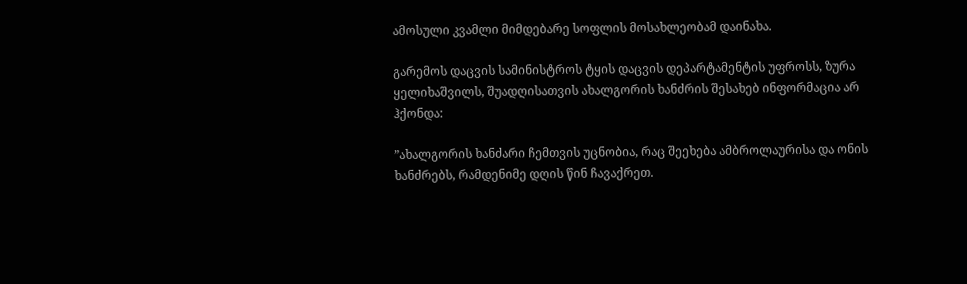ამოსული კვამლი მიმდებარე სოფლის მოსახლეობამ დაინახა.

გარემოს დაცვის სამინისტროს ტყის დაცვის დეპარტამენტის უფროსს, ზურა ყელიხაშვილს, შუადღისათვის ახალგორის ხანძრის შესახებ ინფორმაცია არ ჰქონდა:

”ახალგორის ხანძარი ჩემთვის უცნობია, რაც შეეხება ამბროლაურისა და ონის ხანძრებს, რამდენიმე დღის წინ ჩავაქრეთ.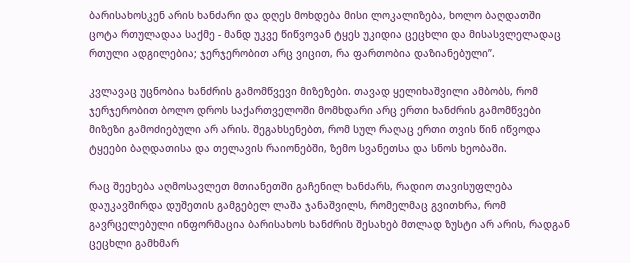ბარისახოსკენ არის ხანძარი და დღეს მოხდება მისი ლოკალიზება, ხოლო ბაღდათში ცოტა რთულადაა საქმე - მანდ უკვე წიწვოვან ტყეს უკიდია ცეცხლი და მისასვლელადაც რთული ადგილებია; ჯერჯერობით არც ვიცით, რა ფართობია დაზიანებული”.

კვლავაც უცნობია ხანძრის გამომწვევი მიზეზები. თავად ყელიხაშვილი ამბობს, რომ ჯერჯერობით ბოლო დროს საქართველოში მომხდარი არც ერთი ხანძრის გამომწვები მიზეზი გამოძიებული არ არის. შეგახსენებთ, რომ სულ რაღაც ერთი თვის წინ იწვოდა ტყეები ბაღდათისა და თელავის რაიონებში, ზემო სვანეთსა და სნოს ხეობაში.

რაც შეეხება აღმოსავლეთ მთიანეთში გაჩენილ ხანძარს, რადიო თავისუფლება დაუკავშირდა დუშეთის გამგებელ ლაშა ჯანაშვილს, რომელმაც გვითხრა, რომ გავრცელებული ინფორმაცია ბარისახოს ხანძრის შესახებ მთლად ზუსტი არ არის, რადგან ცეცხლი გამხმარ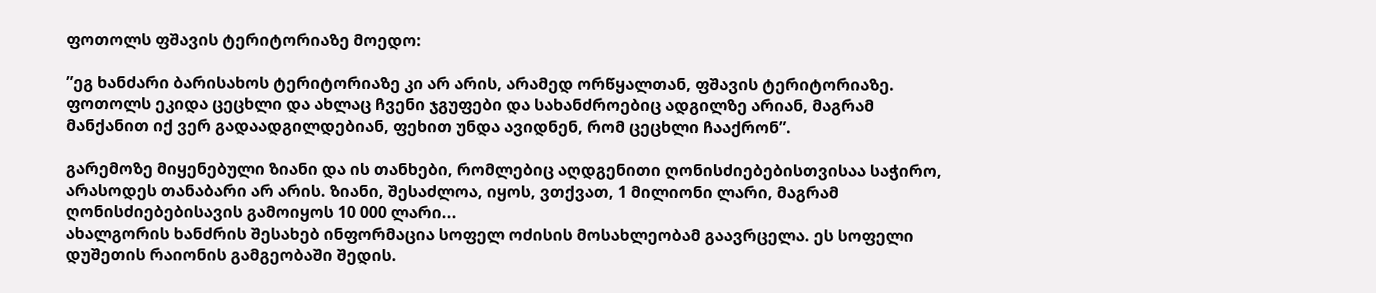ფოთოლს ფშავის ტერიტორიაზე მოედო:

”ეგ ხანძარი ბარისახოს ტერიტორიაზე კი არ არის, არამედ ორწყალთან, ფშავის ტერიტორიაზე. ფოთოლს ეკიდა ცეცხლი და ახლაც ჩვენი ჯგუფები და სახანძროებიც ადგილზე არიან, მაგრამ მანქანით იქ ვერ გადაადგილდებიან, ფეხით უნდა ავიდნენ, რომ ცეცხლი ჩააქრონ”.

გარემოზე მიყენებული ზიანი და ის თანხები, რომლებიც აღდგენითი ღონისძიებებისთვისაა საჭირო, არასოდეს თანაბარი არ არის. ზიანი, შესაძლოა, იყოს, ვთქვათ, 1 მილიონი ლარი, მაგრამ ღონისძიებებისავის გამოიყოს 10 000 ლარი...
ახალგორის ხანძრის შესახებ ინფორმაცია სოფელ ოძისის მოსახლეობამ გაავრცელა. ეს სოფელი დუშეთის რაიონის გამგეობაში შედის.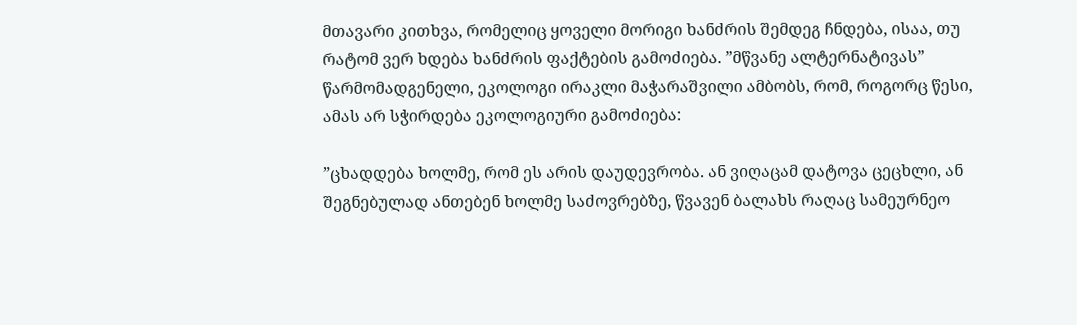მთავარი კითხვა, რომელიც ყოველი მორიგი ხანძრის შემდეგ ჩნდება, ისაა, თუ რატომ ვერ ხდება ხანძრის ფაქტების გამოძიება. ”მწვანე ალტერნატივას” წარმომადგენელი, ეკოლოგი ირაკლი მაჭარაშვილი ამბობს, რომ, როგორც წესი, ამას არ სჭირდება ეკოლოგიური გამოძიება:

”ცხადდება ხოლმე, რომ ეს არის დაუდევრობა. ან ვიღაცამ დატოვა ცეცხლი, ან შეგნებულად ანთებენ ხოლმე საძოვრებზე, წვავენ ბალახს რაღაც სამეურნეო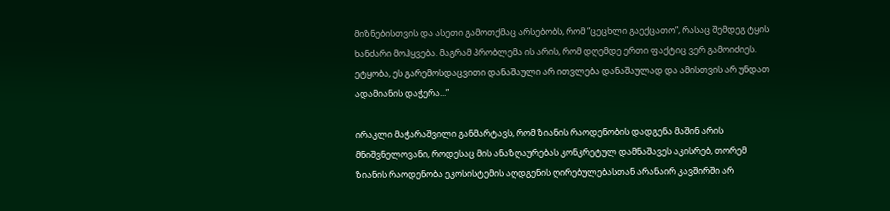მიზნებისთვის და ასეთი გამოთქმაც არსებობს, რომ ”ცეცხლი გაექცათო”, რასაც შემდეგ ტყის ხანძარი მოჰყვება. მაგრამ პრობლემა ის არის, რომ დღემდე ერთი ფაქტიც ვერ გამოიძიეს. ეტყობა, ეს გარემოსდაცვითი დანაშაული არ ითვლება დანაშაულად და ამისთვის არ უნდათ ადამიანის დაჭერა...”

ირაკლი მაჭარაშვილი განმარტავს, რომ ზიანის რაოდენობის დადგენა მაშინ არის მნიშვნელოვანი, როდესაც მის ანაზღაურებას კონკრეტულ დამნაშავეს აკისრებ, თორემ ზიანის რაოდენობა ეკოსისტემის აღდგენის ღირებულებასთან არანაირ კავშირში არ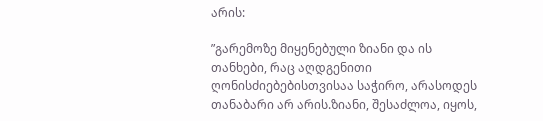არის:

”გარემოზე მიყენებული ზიანი და ის თანხები, რაც აღდგენითი ღონისძიებებისთვისაა საჭირო, არასოდეს თანაბარი არ არის.ზიანი, შესაძლოა, იყოს,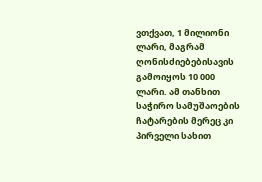ვთქვათ, 1 მილიონი ლარი, მაგრამ ღონისძიებებისავის გამოიყოს 10 000 ლარი. ამ თანხით საჭირო სამუშაოების ჩატარების მერეც კი პირველი სახით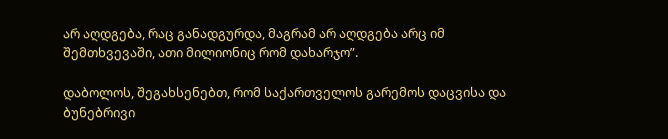არ აღდგება, რაც განადგურდა, მაგრამ არ აღდგება არც იმ შემთხვევაში, ათი მილიონიც რომ დახარჯო”.

დაბოლოს, შეგახსენებთ, რომ საქართველოს გარემოს დაცვისა და ბუნებრივი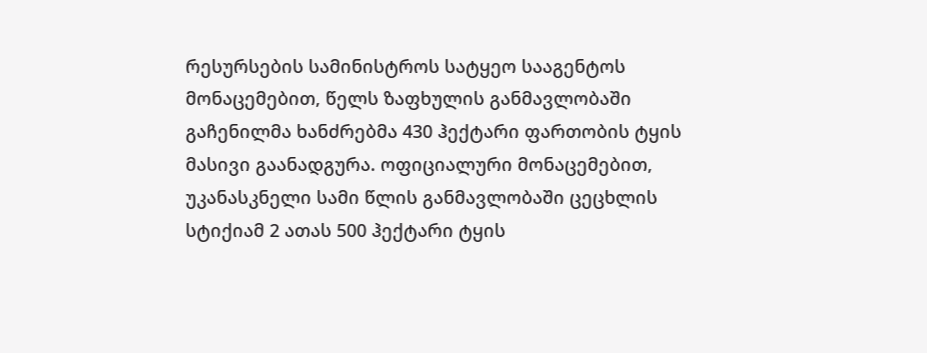რესურსების სამინისტროს სატყეო სააგენტოს მონაცემებით, წელს ზაფხულის განმავლობაში გაჩენილმა ხანძრებმა 430 ჰექტარი ფართობის ტყის მასივი გაანადგურა. ოფიციალური მონაცემებით, უკანასკნელი სამი წლის განმავლობაში ცეცხლის სტიქიამ 2 ათას 500 ჰექტარი ტყის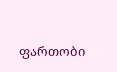ფართობი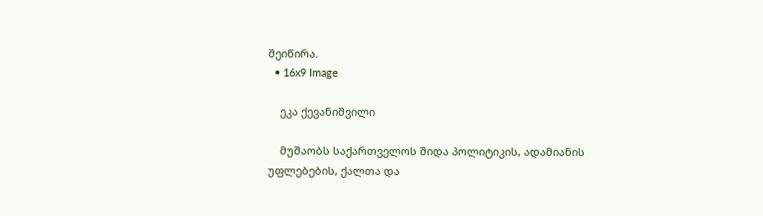შეიწირა.
  • 16x9 Image

    ეკა ქევანიშვილი

    მუშაობს საქართველოს შიდა პოლიტიკის, ადამიანის უფლებების, ქალთა და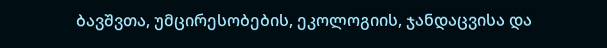ბავშვთა, უმცირესობების, ეკოლოგიის, ჯანდაცვისა და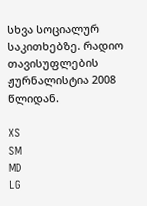სხვა სოციალურ საკითხებზე. რადიო თავისუფლების ჟურნალისტია 2008 წლიდან.

XS
SM
MD
LG